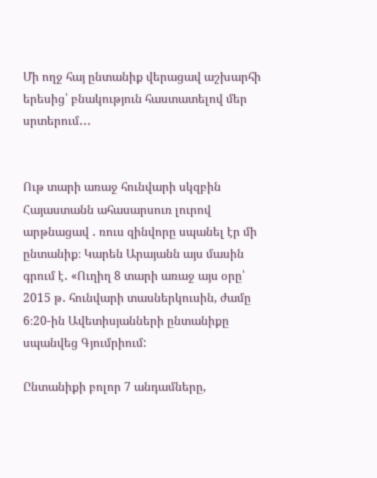Մի ողջ հայ ընտանիք վերացավ աշխարհի երեսից՝ բնակություն հաստատելով մեր սրտերում․․․


Ութ տարի առաջ հունվարի սկզբին Հայաստանն ահասարսուռ լուրով արթնացավ ․ ռուս զինվորը սպանել էր մի ընտանիք։ Կարեն Արայանն այս մասին գրում է․ «Ուղիղ 8 տարի առաջ այս օրը՝ 2015 թ․ հունվարի տասներկուսին, ժամը 6։20-ին Ավետիսյանների ընտանիքը սպանվեց Գյումրիում:

Ընտանիքի բոլոր 7 անդամները,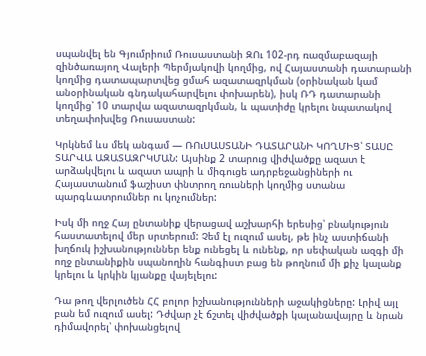սպանվել են Գյումրիում Ռուսաստանի ԶՈւ 102-րդ ռազմաբազայի զինծառայող Վալերի Պերմյակովի կողմից, ով Հայաստանի դատարանի կողմից դատապարտվեց ցմահ ազատազրկման (օրինական կամ անօրինական գնդակահարվելու փոխարեն), իսկ ՌԴ դատարանի կողմից՝ 10 տարվա ազատազրկման, և պատիժը կրելու նպատակով տեղափոխվեց Ռուսաստան:

Կրկնեմ ևս մեկ անգամ — ՌՈւՍԱՍՏԱՆԻ ԴԱՏԱՐԱՆԻ ԿՈՂՄԻՑ՝ ՏԱՍԸ ՏԱՐՎԱ ԱԶԱՏԱԶՐԿՄԱՆ: Այսինք 2 տարուց վիժվածքը ազատ է արձակվելու և ազատ ապրի և միգուցե ադրբեջանցիների ու Հայաստանում ֆաշիստ փնտրող ռուսների կողմից ստանա պարգևատրումներ ու կոչումներ:

Իսկ մի ողջ Հայ ընտանիք վերացավ աշխարհի երեսից՝ բնակություն հաստատելով մեր սրտերում: Չեմ էլ ուզում ասել, թե ինչ աստիճանի խղճուկ իշխանություններ ենք ունեցել և ունենք, որ սեփական ազգի մի ողջ ընտանիքին սպանողին հանգիստ բաց են թողնում մի քիչ կալանք կրելու և կրկին կյանքը վայելելու:

Դա թող վերլուծեն ՀՀ բոլոր իշխանությունների աջակիցները: Լրիվ այլ բան եմ ուզում ասել: Դժվար չէ ճշտել վիժվածքի կալանավայրը և նրան դիմավորել՝ փոխանցելով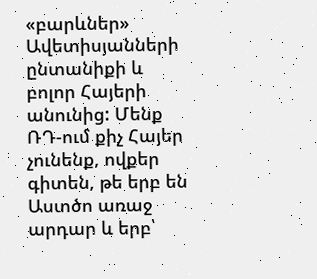«բարևներ» Ավետիսյանների ընտանիքի և բոլոր Հայերի անունից: Մենք ՌԴ-ում քիչ Հայեր չունենք, ովքեր գիտեն, թե երբ են Աստծո առաջ արդար և երբ՝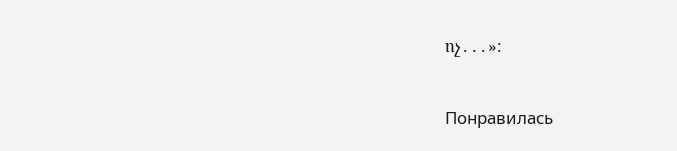ոչ․․․»։


Понравилась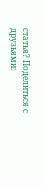статья? Поделиться с друзьями: